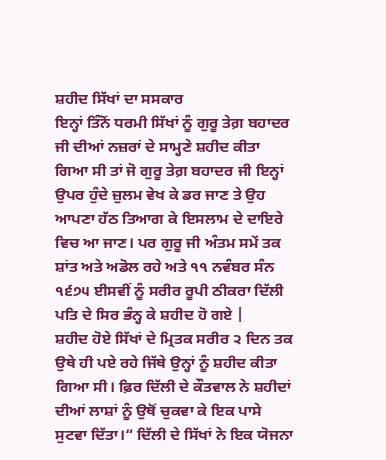ਸ਼ਹੀਦ ਸਿੱਖਾਂ ਦਾ ਸਸਕਾਰ
ਇਨ੍ਹਾਂ ਤਿੰਨੋਂ ਧਰਮੀ ਸਿੱਖਾਂ ਨੂੰ ਗੁਰੂ ਤੇਗ਼ ਬਹਾਦਰ ਜੀ ਦੀਆਂ ਨਜ਼ਰਾਂ ਦੇ ਸਾਮ੍ਹਣੇ ਸ਼ਹੀਦ ਕੀਤਾ ਗਿਆ ਸੀ ਤਾਂ ਜੋ ਗੁਰੂ ਤੇਗ਼ ਬਹਾਦਰ ਜੀ ਇਨ੍ਹਾਂ ਉਪਰ ਹੁੰਦੇ ਜ਼ੁਲਮ ਵੇਖ ਕੇ ਡਰ ਜਾਣ ਤੇ ਉਹ ਆਪਣਾ ਹੱਠ ਤਿਆਗ ਕੇ ਇਸਲਾਮ ਦੇ ਦਾਇਰੇ ਵਿਚ ਆ ਜਾਣ। ਪਰ ਗੁਰੂ ਜੀ ਅੰਤਮ ਸਮੇਂ ਤਕ ਸ਼ਾਂਤ ਅਤੇ ਅਡੋਲ ਰਹੇ ਅਤੇ ੧੧ ਨਵੰਬਰ ਸੰਨ ੧੬੭੫ ਈਸਵੀਂ ਨੂੰ ਸਰੀਰ ਰੂਪੀ ਠੀਕਰਾ ਦਿੱਲੀ ਪਤਿ ਦੇ ਸਿਰ ਭੰਨ੍ਹ ਕੇ ਸ਼ਹੀਦ ਹੋ ਗਏ |
ਸ਼ਹੀਦ ਹੋਏ ਸਿੱਖਾਂ ਦੇ ਮ੍ਰਿਤਕ ਸਰੀਰ ੨ ਦਿਨ ਤਕ ਉਥੇ ਹੀ ਪਏ ਰਹੇ ਜਿੱਥੇ ਉਨ੍ਹਾਂ ਨੂੰ ਸ਼ਹੀਦ ਕੀਤਾ ਗਿਆ ਸੀ। ਫ਼ਿਰ ਦਿੱਲੀ ਦੇ ਕੌਤਵਾਲ ਨੇ ਸ਼ਹੀਦਾਂ ਦੀਆਂ ਲਾਸ਼ਾਂ ਨੂੰ ਉਥੋਂ ਚੁਕਵਾ ਕੇ ਇਕ ਪਾਸੇ ਸੁਟਵਾ ਦਿੱਤਾ।“ ਦਿੱਲੀ ਦੇ ਸਿੱਖਾਂ ਨੇ ਇਕ ਯੋਜਨਾ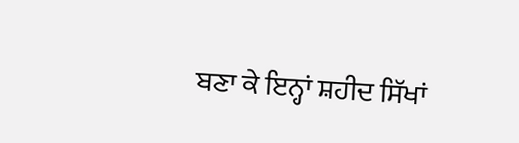ਬਣਾ ਕੇ ਇਨ੍ਹਾਂ ਸ਼ਹੀਦ ਸਿੱਖਾਂ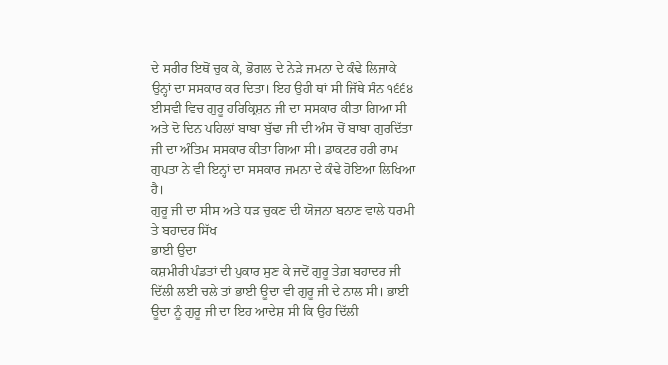ਦੇ ਸਰੀਰ ਇਥੋਂ ਚੁਕ ਕੇ, ਭੋਗਲ ਦੇ ਨੇੜੇ ਜਮਨਾ ਦੇ ਕੰਢੇ ਲਿਜਾਕੇ ਉਨ੍ਹਾਂ ਦਾ ਸਸਕਾਰ ਕਰ ਦਿਤਾ। ਇਹ ਉਹੀ ਥਾਂ ਸੀ ਜਿੱਥੇ ਸੰਨ ੧੬੬੪ ਈਸਵੀ ਵਿਚ ਗੁਰੂ ਹਰਿਕ੍ਰਿਸ਼ਨ ਜੀ ਦਾ ਸਸਕਾਰ ਕੀਤਾ ਗਿਆ ਸੀ ਅਤੇ ਦੋ ਦਿਨ ਪਹਿਲਾਂ ਬਾਬਾ ਬੁੱਢਾ ਜੀ ਦੀ ਅੰਸ ਚੋਂ ਬਾਬਾ ਗੁਰਦਿੱਤਾ ਜੀ ਦਾ ਅੰਤਿਮ ਸਸਕਾਰ ਕੀਤਾ ਗਿਆ ਸੀ। ਡਾਕਟਰ ਹਰੀ ਰਾਮ ਗੁਪਤਾ ਨੇ ਵੀ ਇਨ੍ਹਾਂ ਦਾ ਸਸਕਾਰ ਜਮਨਾ ਦੇ ਕੰਢੇ ਹੋਇਆ ਲਿਖਿਆ ਹੈ।
ਗੁਰੂ ਜੀ ਦਾ ਸੀਸ ਅਤੇ ਧੜ ਚੁਕਣ ਦੀ ਯੋਜਨਾ ਬਨਾਣ ਵਾਲੇ ਧਰਮੀ ਤੇ ਬਹਾਦਰ ਸਿੱਖ
ਭਾਈ ਉਦਾ
ਕਸ਼ਮੀਰੀ ਪੰਡਤਾਂ ਦੀ ਪੁਕਾਰ ਸੁਣ ਕੇ ਜਦੋਂ ਗੁਰੂ ਤੇਗ਼ ਬਹਾਦਰ ਜੀ ਦਿੱਲੀ ਲਈ ਚਲੇ ਤਾਂ ਭਾਈ ਊਦਾ ਵੀ ਗੁਰੂ ਜੀ ਦੇ ਨਾਲ ਸੀ। ਭਾਈ ਊਦਾ ਨੂੰ ਗੁਰੂ ਜੀ ਦਾ ਇਹ ਆਦੇਸ਼ ਸੀ ਕਿ ਉਹ ਦਿੱਲੀ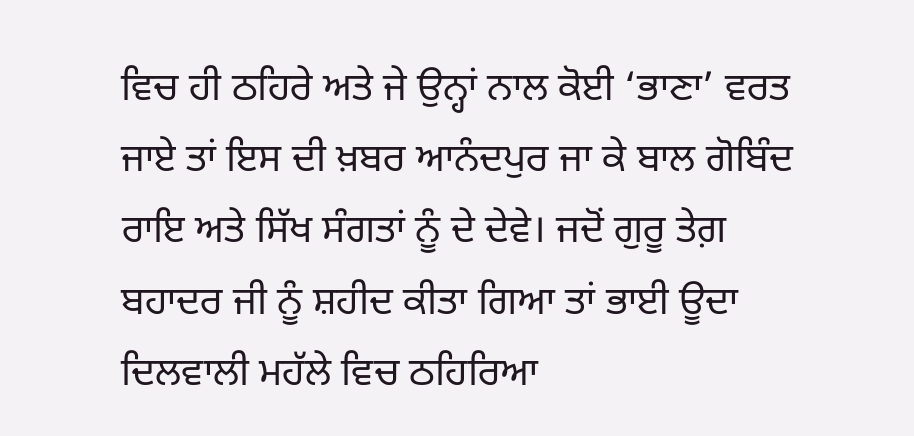ਵਿਚ ਹੀ ਠਹਿਰੇ ਅਤੇ ਜੇ ਉਨ੍ਹਾਂ ਨਾਲ ਕੋਈ ‘ਭਾਣਾ’ ਵਰਤ ਜਾਏ ਤਾਂ ਇਸ ਦੀ ਖ਼ਬਰ ਆਨੰਦਪੁਰ ਜਾ ਕੇ ਬਾਲ ਗੋਬਿੰਦ ਰਾਇ ਅਤੇ ਸਿੱਖ ਸੰਗਤਾਂ ਨੂੰ ਦੇ ਦੇਵੇ। ਜਦੋਂ ਗੁਰੂ ਤੇਗ਼ ਬਹਾਦਰ ਜੀ ਨੂੰ ਸ਼ਹੀਦ ਕੀਤਾ ਗਿਆ ਤਾਂ ਭਾਈ ਊਦਾ ਦਿਲਵਾਲੀ ਮਹੱਲੇ ਵਿਚ ਠਹਿਰਿਆ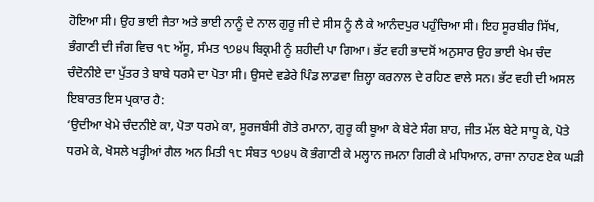ਹੋਇਆ ਸੀ। ਉਹ ਭਾਈ ਜੈਤਾ ਅਤੇ ਭਾਈ ਨਾਨੂੰ ਦੇ ਨਾਲ ਗੁਰੂ ਜੀ ਦੇ ਸੀਸ ਨੂੰ ਲੈ ਕੇ ਆਨੰਦਪੁਰ ਪਹੁੰਚਿਆ ਸੀ। ਇਹ ਸੂਰਬੀਰ ਸਿੱਖ, ਭੰਗਾਣੀ ਦੀ ਜੰਗ ਵਿਚ ੧੮ ਅੱਸੂ, ਸੰਮਤ ੧੭੪੫ ਬਿਕ੍ਰਮੀ ਨੂੰ ਸ਼ਹੀਦੀ ਪਾ ਗਿਆ। ਭੱਟ ਵਹੀ ਭਾਦਸੋਂ ਅਨੁਸਾਰ ਉਹ ਭਾਈ ਖੇਮ ਚੰਦ ਚੰਦੋਨੀਏ ਦਾ ਪੁੱਤਰ ਤੇ ਬਾਬੇ ਧਰਮੈ ਦਾ ਪੋਤਾ ਸੀ। ਉਸਦੇ ਵਡੇਰੇ ਪਿੰਡ ਲਾਡਵਾ ਜ਼ਿਲ੍ਹਾ ਕਰਨਾਲ ਦੇ ਰਹਿਣ ਵਾਲੇ ਸਨ। ਭੱਟ ਵਹੀ ਦੀ ਅਸਲ ਇਬਾਰਤ ਇਸ ਪ੍ਰਕਾਰ ਹੈ:
‘ਉਦੀਆ ਖੇਮੇ ਚੰਦਨੀਏ ਕਾ, ਪੋਤਾ ਧਰਮੇ ਕਾ, ਸੂਰਜਬੰਸੀ ਗੋਤੇ ਰਮਾਨਾ, ਗੁਰੂ ਕੀ ਬੂਆ ਕੇ ਬੇਟੇ ਸੰਗ ਸ਼ਾਹ, ਜੀਤ ਮੱਲ ਬੇਟੇ ਸਾਧੂ ਕੇ, ਪੋਤੇ ਧਰਮੇ ਕੇ, ਖੋਸਲੇ ਖੜ੍ਹੀਆਂ ਗੈਲ ਅਨ ਮਿਤੀ ੧੮ ਸੰਬਤ ੧੭੪੫ ਕੋ ਭੰਗਾਣੀ ਕੇ ਮਲ੍ਹਾਨ ਜਮਨਾ ਗਿਰੀ ਕੇ ਮਧਿਆਨ, ਰਾਜਾ ਨਾਹਣ ਏਕ ਘੜੀ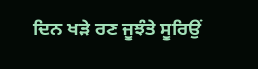ਦਿਨ ਖੜੇ ਰਣ ਜੂਝੰਤੇ ਸੂਰਿਉਂ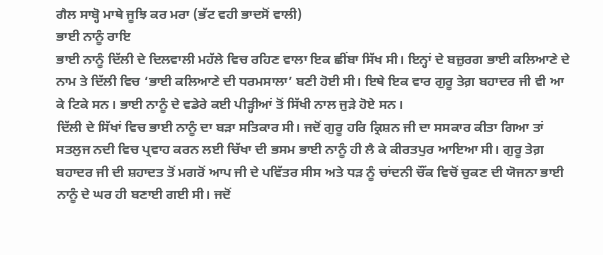ਗੈਲ ਸਾਬ੍ਹੋ ਮਾਥੇ ਜੂਝਿ ਕਰ ਮਰਾ (ਭੱਟ ਵਹੀ ਭਾਦਸੋਂ ਵਾਲੀ)
ਭਾਈ ਨਾਨੂੰ ਰਾਇ
ਭਾਈ ਨਾਨੂੰ ਦਿੱਲੀ ਦੇ ਦਿਲਵਾਲੀ ਮਹੱਲੇ ਵਿਚ ਰਹਿਣ ਵਾਲਾ ਇਕ ਛੀਂਬਾ ਸਿੱਖ ਸੀ। ਇਨ੍ਹਾਂ ਦੇ ਬਜ਼ੁਰਗ ਭਾਈ ਕਲਿਆਣੇ ਦੇ ਨਾਮ ਤੇ ਦਿੱਲੀ ਵਿਚ ‘ਭਾਈ ਕਲਿਆਣੇ ਦੀ ਧਰਮਸਾਲਾ’ ਬਣੀ ਹੋਈ ਸੀ। ਇਥੇ ਇਕ ਵਾਰ ਗੁਰੂ ਤੇਗ਼ ਬਹਾਦਰ ਜੀ ਵੀ ਆ ਕੇ ਟਿਕੇ ਸਨ। ਭਾਈ ਨਾਨੂੰ ਦੇ ਵਡੇਰੇ ਕਈ ਪੀੜ੍ਹੀਆਂ ਤੋਂ ਸਿੱਖੀ ਨਾਲ ਜੁੜੇ ਹੋਏ ਸਨ।
ਦਿੱਲੀ ਦੇ ਸਿੱਖਾਂ ਵਿਚ ਭਾਈ ਨਾਨੂੰ ਦਾ ਬੜਾ ਸਤਿਕਾਰ ਸੀ। ਜਦੋਂ ਗੁਰੂ ਹਰਿ ਕ੍ਰਿਸ਼ਨ ਜੀ ਦਾ ਸਸਕਾਰ ਕੀਤਾ ਗਿਆ ਤਾਂ ਸਤਲੁਜ ਨਦੀ ਵਿਚ ਪ੍ਰਵਾਹ ਕਰਨ ਲਈ ਚਿੱਖਾ ਦੀ ਭਸਮ ਭਾਈ ਨਾਨੂੰ ਹੀ ਲੈ ਕੇ ਕੀਰਤਪੁਰ ਆਇਆ ਸੀ। ਗੁਰੂ ਤੇਗ਼ ਬਹਾਦਰ ਜੀ ਦੀ ਸ਼ਹਾਦਤ ਤੋਂ ਮਗਰੋਂ ਆਪ ਜੀ ਦੇ ਪਵਿੱਤਰ ਸੀਸ ਅਤੇ ਧੜ ਨੂੰ ਚਾਂਦਨੀ ਚੌਂਕ ਵਿਚੋਂ ਚੁਕਣ ਦੀ ਯੋਜਨਾ ਭਾਈ ਨਾਨੂੰ ਦੇ ਘਰ ਹੀ ਬਣਾਈ ਗਈ ਸੀ। ਜਦੋਂ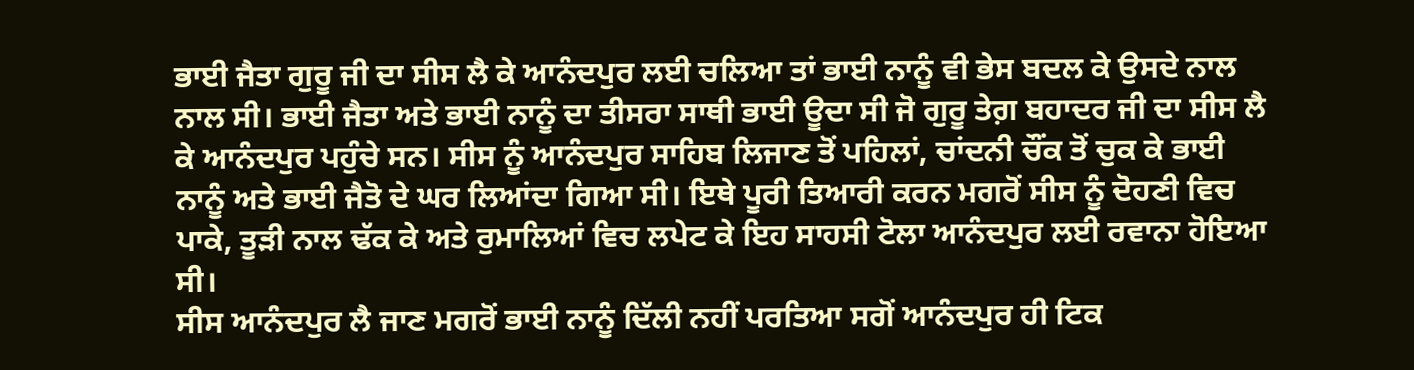ਭਾਈ ਜੈਤਾ ਗੁਰੂ ਜੀ ਦਾ ਸੀਸ ਲੈ ਕੇ ਆਨੰਦਪੁਰ ਲਈ ਚਲਿਆ ਤਾਂ ਭਾਈ ਨਾਨੂੰ ਵੀ ਭੇਸ ਬਦਲ ਕੇ ਉਸਦੇ ਨਾਲ ਨਾਲ ਸੀ। ਭਾਈ ਜੈਤਾ ਅਤੇ ਭਾਈ ਨਾਨੂੰ ਦਾ ਤੀਸਰਾ ਸਾਥੀ ਭਾਈ ਊਦਾ ਸੀ ਜੋ ਗੁਰੂ ਤੇਗ਼ ਬਹਾਦਰ ਜੀ ਦਾ ਸੀਸ ਲੈ ਕੇ ਆਨੰਦਪੁਰ ਪਹੁੰਚੇ ਸਨ। ਸੀਸ ਨੂੰ ਆਨੰਦਪੁਰ ਸਾਹਿਬ ਲਿਜਾਣ ਤੋਂ ਪਹਿਲਾਂ, ਚਾਂਦਨੀ ਚੌਂਕ ਤੋਂ ਚੁਕ ਕੇ ਭਾਈ ਨਾਨੂੰ ਅਤੇ ਭਾਈ ਜੈਤੋ ਦੇ ਘਰ ਲਿਆਂਦਾ ਗਿਆ ਸੀ। ਇਥੇ ਪੂਰੀ ਤਿਆਰੀ ਕਰਨ ਮਗਰੋਂ ਸੀਸ ਨੂੰ ਦੋਹਣੀ ਵਿਚ ਪਾਕੇ, ਤੂੜੀ ਨਾਲ ਢੱਕ ਕੇ ਅਤੇ ਰੁਮਾਲਿਆਂ ਵਿਚ ਲਪੇਟ ਕੇ ਇਹ ਸਾਹਸੀ ਟੋਲਾ ਆਨੰਦਪੁਰ ਲਈ ਰਵਾਨਾ ਹੋਇਆ ਸੀ।
ਸੀਸ ਆਨੰਦਪੁਰ ਲੈ ਜਾਣ ਮਗਰੋਂ ਭਾਈ ਨਾਨੂੰ ਦਿੱਲੀ ਨਹੀਂ ਪਰਤਿਆ ਸਗੋਂ ਆਨੰਦਪੁਰ ਹੀ ਟਿਕ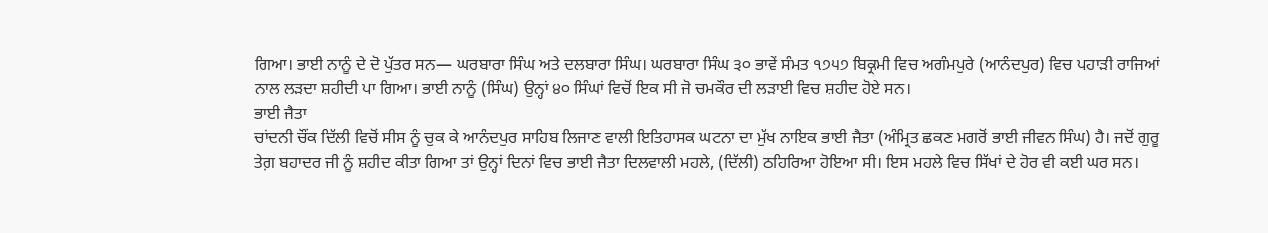ਗਿਆ। ਭਾਈ ਨਾਨੂੰ ਦੇ ਦੋ ਪੁੱਤਰ ਸਨ— ਘਰਬਾਰਾ ਸਿੰਘ ਅਤੇ ਦਲਬਾਰਾ ਸਿੰਘ। ਘਰਬਾਰਾ ਸਿੰਘ ੩੦ ਭਾਵੇਂ ਸੰਮਤ ੧੭੫੭ ਬਿਕ੍ਰਮੀ ਵਿਚ ਅਗੰਮਪੁਰੇ (ਆਨੰਦਪੁਰ) ਵਿਚ ਪਹਾੜੀ ਰਾਜਿਆਂ ਨਾਲ ਲੜਦਾ ਸ਼ਹੀਦੀ ਪਾ ਗਿਆ। ਭਾਈ ਨਾਨੂੰ (ਸਿੰਘ) ਉਨ੍ਹਾਂ ੪੦ ਸਿੰਘਾਂ ਵਿਚੋਂ ਇਕ ਸੀ ਜੋ ਚਮਕੌਰ ਦੀ ਲੜਾਈ ਵਿਚ ਸ਼ਹੀਦ ਹੋਏ ਸਨ।
ਭਾਈ ਜੈਤਾ
ਚਾਂਦਨੀ ਚੌਂਕ ਦਿੱਲੀ ਵਿਚੋਂ ਸੀਸ ਨੂੰ ਚੁਕ ਕੇ ਆਨੰਦਪੁਰ ਸਾਹਿਬ ਲਿਜਾਣ ਵਾਲੀ ਇਤਿਹਾਸਕ ਘਟਨਾ ਦਾ ਮੁੱਖ ਨਾਇਕ ਭਾਈ ਜੈਤਾ (ਅੰਮ੍ਰਿਤ ਛਕਣ ਮਗਰੋਂ ਭਾਈ ਜੀਵਨ ਸਿੰਘ) ਹੈ। ਜਦੋਂ ਗੁਰੂ ਤੇਗ਼ ਬਹਾਦਰ ਜੀ ਨੂੰ ਸ਼ਹੀਦ ਕੀਤਾ ਗਿਆ ਤਾਂ ਉਨ੍ਹਾਂ ਦਿਨਾਂ ਵਿਚ ਭਾਈ ਜੈਤਾ ਦਿਲਵਾਲੀ ਮਹਲੇ, (ਦਿੱਲੀ) ਠਹਿਰਿਆ ਹੋਇਆ ਸੀ। ਇਸ ਮਹਲੇ ਵਿਚ ਸਿੱਖਾਂ ਦੇ ਹੋਰ ਵੀ ਕਈ ਘਰ ਸਨ।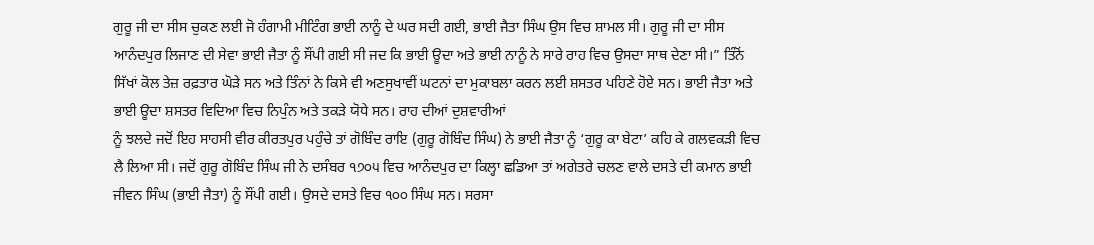ਗੁਰੂ ਜੀ ਦਾ ਸੀਸ ਚੁਕਣ ਲਈ ਜੋ ਹੰਗਾਮੀ ਮੀਟਿੰਗ ਭਾਈ ਨਾਨੂੰ ਦੇ ਘਰ ਸਦੀ ਗਈ, ਭਾਈ ਜੈਤਾ ਸਿੰਘ ਉਸ ਵਿਚ ਸ਼ਾਮਲ ਸੀ। ਗੁਰੂ ਜੀ ਦਾ ਸੀਸ ਆਨੰਦਪੁਰ ਲਿਜਾਣ ਦੀ ਸੇਵਾ ਭਾਈ ਜੈਤਾ ਨੂੰ ਸੌਂਪੀ ਗਈ ਸੀ ਜਦ ਕਿ ਭਾਈ ਊਦਾ ਅਤੇ ਭਾਈ ਨਾਨੂੰ ਨੇ ਸਾਰੇ ਰਾਹ ਵਿਚ ਉਸਦਾ ਸਾਥ ਦੇਣਾ ਸੀ।” ਤਿੰਨੋਂ ਸਿੱਖਾਂ ਕੋਲ ਤੇਜ਼ ਰਫ਼ਤਾਰ ਘੋੜੇ ਸਨ ਅਤੇ ਤਿੰਨਾਂ ਨੇ ਕਿਸੇ ਵੀ ਅਣਸੁਖਾਵੀਂ ਘਟਨਾਂ ਦਾ ਮੁਕਾਬਲਾ ਕਰਨ ਲਈ ਸ਼ਸਤਰ ਪਹਿਣੇ ਹੋਏ ਸਨ। ਭਾਈ ਜੈਤਾ ਅਤੇ ਭਾਈ ਊਦਾ ਸ਼ਸਤਰ ਵਿਦਿਆ ਵਿਚ ਨਿਪੁੰਨ ਅਤੇ ਤਕੜੇ ਯੋਧੇ ਸਨ। ਰਾਹ ਦੀਆਂ ਦੁਸ਼ਵਾਰੀਆਂ
ਨੂੰ ਝਲਦੇ ਜਦੋਂ ਇਹ ਸਾਹਸੀ ਵੀਰ ਕੀਰਤਪੁਰ ਪਹੁੰਚੇ ਤਾਂ ਗੋਬਿੰਦ ਰਾਇ (ਗੁਰੂ ਗੋਬਿੰਦ ਸਿੰਘ) ਨੇ ਭਾਈ ਜੈਤਾ ਨੂੰ ‘ਗੁਰੂ ਕਾ ਬੇਟਾ’ ਕਹਿ ਕੇ ਗਲਵਕੜੀ ਵਿਚ ਲੈ ਲਿਆ ਸੀ। ਜਦੋਂ ਗੁਰੂ ਗੋਬਿੰਦ ਸਿੰਘ ਜੀ ਨੇ ਦਸੰਬਰ ੧੭੦੫ ਵਿਚ ਆਨੰਦਪੁਰ ਦਾ ਕਿਲ੍ਹਾ ਛਡਿਆ ਤਾਂ ਅਗੇਤਰੇ ਚਲਣ ਵਾਲੇ ਦਸਤੇ ਦੀ ਕਮਾਨ ਭਾਈ ਜੀਵਨ ਸਿੰਘ (ਭਾਈ ਜੈਤਾ) ਨੂੰ ਸੌਂਪੀ ਗਈ। ਉਸਦੇ ਦਸਤੇ ਵਿਚ ੧੦੦ ਸਿੰਘ ਸਨ। ਸਰਸਾ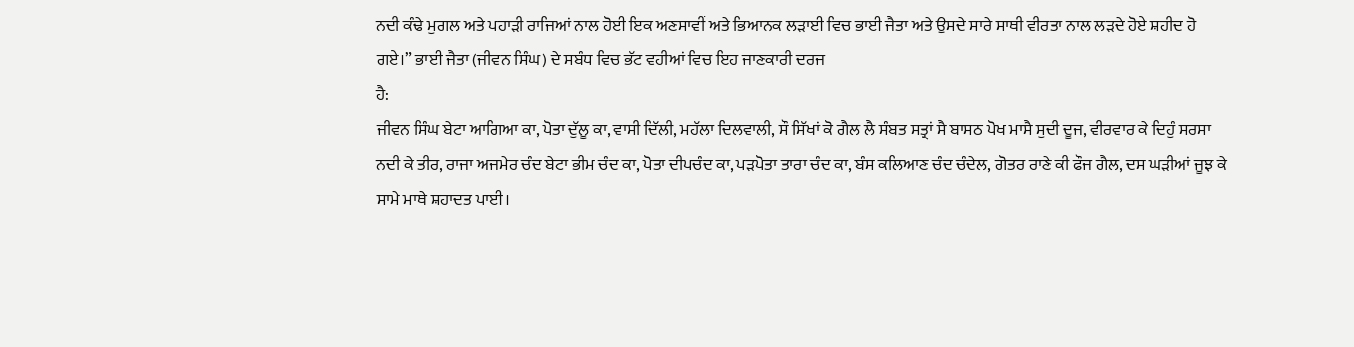ਨਦੀ ਕੰਢੇ ਮੁਗਲ ਅਤੇ ਪਹਾੜੀ ਰਾਜਿਆਂ ਨਾਲ ਹੋਈ ਇਕ ਅਣਸਾਵੀਂ ਅਤੇ ਭਿਆਨਕ ਲੜਾਈ ਵਿਚ ਭਾਈ ਜੈਤਾ ਅਤੇ ਉਸਦੇ ਸਾਰੇ ਸਾਥੀ ਵੀਰਤਾ ਨਾਲ ਲੜਦੇ ਹੋਏ ਸ਼ਹੀਦ ਹੋ ਗਏ।” ਭਾਈ ਜੈਤਾ (ਜੀਵਨ ਸਿੰਘ) ਦੇ ਸਬੰਧ ਵਿਚ ਭੱਟ ਵਹੀਆਂ ਵਿਚ ਇਹ ਜਾਣਕਾਰੀ ਦਰਜ
ਹੈ:
ਜੀਵਨ ਸਿੰਘ ਬੇਟਾ ਆਗਿਆ ਕਾ, ਪੋਤਾ ਦੁੱਲੂ ਕਾ, ਵਾਸੀ ਦਿੱਲੀ, ਮਹੱਲਾ ਦਿਲਵਾਲੀ, ਸੌ ਸਿੱਖਾਂ ਕੋ ਗੈਲ ਲੈ ਸੰਬਤ ਸਤ੍ਰਾਂ ਸੈ ਬਾਸਠ ਪੋਖ ਮਾਸੈ ਸੁਦੀ ਦੂਜ, ਵੀਰਵਾਰ ਕੇ ਦਿਹੁੰ ਸਰਸਾ ਨਦੀ ਕੇ ਤੀਰ, ਰਾਜਾ ਅਜਮੇਰ ਚੰਦ ਬੇਟਾ ਭੀਮ ਚੰਦ ਕਾ, ਪੋਤਾ ਦੀਪਚੰਦ ਕਾ, ਪੜਪੋਤਾ ਤਾਰਾ ਚੰਦ ਕਾ, ਬੰਸ ਕਲਿਆਣ ਚੰਦ ਚੰਦੇਲ, ਗੋਤਰ ਰਾਣੇ ਕੀ ਫੌਜ ਗੈਲ, ਦਸ ਘੜੀਆਂ ਜੂਝ ਕੇ ਸਾਮੇ ਮਾਥੇ ਸ਼ਹਾਦਤ ਪਾਈ।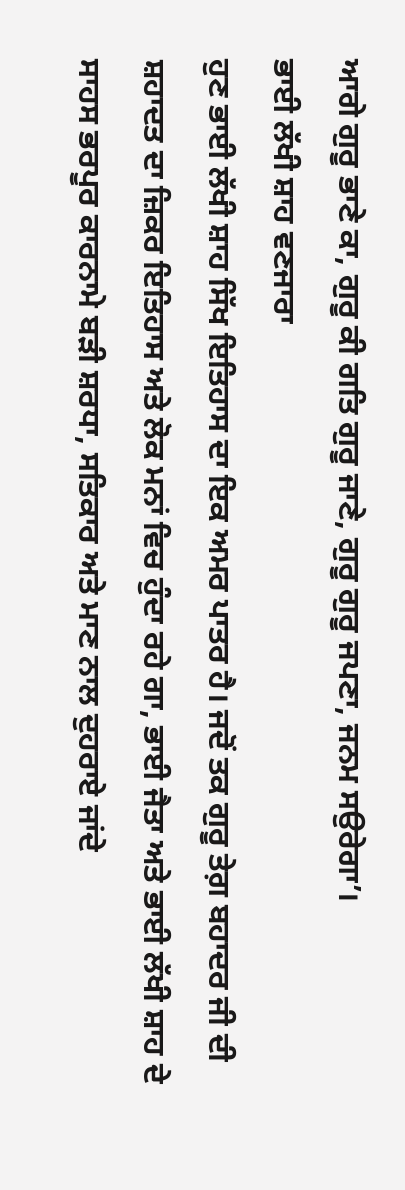ਆਗੇ ਗੁਰੂ ਭਾਣੇ ਕਾ, ਗੁਰੂ ਕੀ ਗਤਿ ਗੁਰੂ ਜਾਣੇ, ਗੁਰੂ ਗੁਰੂ ਜਪਣਾ, ਜਨਮ ਸਉਰੇਗਾ’।
ਭਾਈ ਲੱਖੀ ਸ਼ਾਹ ਵਣਜਾਰਾ
ਹੁਣ ਭਾਈ ਲੱਖੀ ਸ਼ਾਹ ਸਿੱਖ ਇਤਿਹਾਸ ਦਾ ਇਕ ਅਮਰ ਪਾਤਰ ਹੈ। ਜਦੋਂ ਤਕ ਗੁਰੂ ਤੇਗ਼ ਬਹਾਦਰ ਜੀ ਦੀ ਸ਼ਹਾਦਤ ਦਾ ਜ਼ਿਕਰ ਇਤਿਹਾਸ ਅਤੇ ਲੋਕ ਮਨਾਂ ਵਿਚ ਹੁੰਦਾ ਰਹੇ ਗਾ, ਭਾਈ ਜੈਤਾ ਅਤੇ ਭਾਈ ਲੱਖੀ ਸ਼ਾਹ ਦੇ ਸਾਹਸ ਭਰਪੂਰ ਕਾਰਨਾਮੇ ਬੜੀ ਸ਼ਰਧਾ, ਸਤਿਕਾਰ ਅਤੇ ਮਾਣ ਨਾਲ ਦੁਹਰਾਏ ਜਾਂਦੇ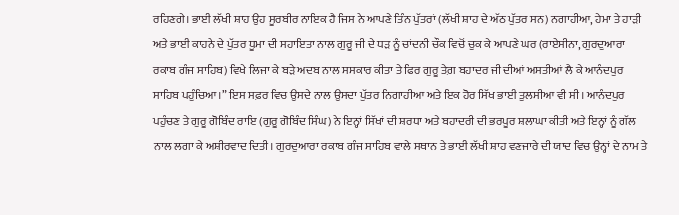ਰਹਿਣਗੇ। ਭਾਈ ਲੱਖੀ ਸ਼ਾਹ ਉਹ ਸੂਰਬੀਰ ਨਾਇਕ ਹੈ ਜਿਸ ਨੇ ਆਪਣੇ ਤਿੰਨ ਪੁੱਤਰਾਂ (ਲੱਖੀ ਸ਼ਾਹ ਦੇ ਅੱਠ ਪੁੱਤਰ ਸਨ) ਨਗਾਹੀਆ, ਹੇਮਾ ਤੇ ਹਾੜੀ ਅਤੇ ਭਾਈ ਕਾਹਨੇ ਦੇ ਪੁੱਤਰ ਧੂਮਾ ਦੀ ਸਹਾਇਤਾ ਨਾਲ ਗੁਰੂ ਜੀ ਦੇ ਧੜ ਨੂੰ ਚਾਂਦਨੀ ਚੌਕ ਵਿਚੋਂ ਚੁਕ ਕੇ ਆਪਣੇ ਘਰ (ਰਾਏਸੀਨਾ, ਗੁਰਦੁਆਰਾ ਰਕਾਬ ਗੰਜ ਸਾਹਿਬ) ਵਿਖੇ ਲਿਜਾ ਕੇ ਬੜੇ ਅਦਬ ਨਾਲ ਸਸਕਾਰ ਕੀਤਾ ਤੇ ਫਿਰ ਗੁਰੂ ਤੇਗ਼ ਬਹਾਦਰ ਜੀ ਦੀਆਂ ਅਸਤੀਆਂ ਲੈ ਕੇ ਆਨੰਦਪੁਰ ਸਾਹਿਬ ਪਹੁੰਚਿਆ।” ਇਸ ਸਫ਼ਰ ਵਿਚ ਉਸਦੇ ਨਾਲ ਉਸਦਾ ਪੁੱਤਰ ਨਿਗਾਹੀਆ ਅਤੇ ਇਕ ਹੋਰ ਸਿੱਖ ਭਾਈ ਤੁਲਸੀਆ ਵੀ ਸੀ। ਆਨੰਦਪੁਰ ਪਹੁੰਚਣ ਤੇ ਗੁਰੂ ਗੋਬਿੰਦ ਰਾਇ (ਗੁਰੂ ਗੋਬਿੰਦ ਸਿੰਘ) ਨੇ ਇਨ੍ਹਾਂ ਸਿੱਖਾਂ ਦੀ ਸ਼ਰਧਾ ਅਤੇ ਬਹਾਦਰੀ ਦੀ ਭਰਪੂਰ ਸ਼ਲਾਘਾ ਕੀਤੀ ਅਤੇ ਇਨ੍ਹਾਂ ਨੂੰ ਗੱਲ ਨਾਲ ਲਗਾ ਕੇ ਅਸ਼ੀਰਵਾਦ ਦਿਤੀ। ਗੁਰਦੁਆਰਾ ਰਕਾਬ ਗੰਜ ਸਾਹਿਬ ਵਾਲੇ ਸਥਾਨ ਤੇ ਭਾਈ ਲੱਖੀ ਸ਼ਾਹ ਵਣਜਾਰੇ ਦੀ ਯਾਦ ਵਿਚ ਉਨ੍ਹਾਂ ਦੇ ਨਾਮ ਤੇ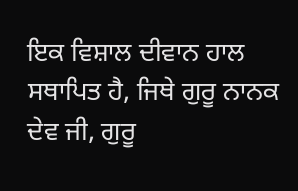ਇਕ ਵਿਸ਼ਾਲ ਦੀਵਾਨ ਹਾਲ ਸਥਾਪਿਤ ਹੈ, ਜਿਥੇ ਗੁਰੂ ਨਾਨਕ ਦੇਵ ਜੀ, ਗੁਰੂ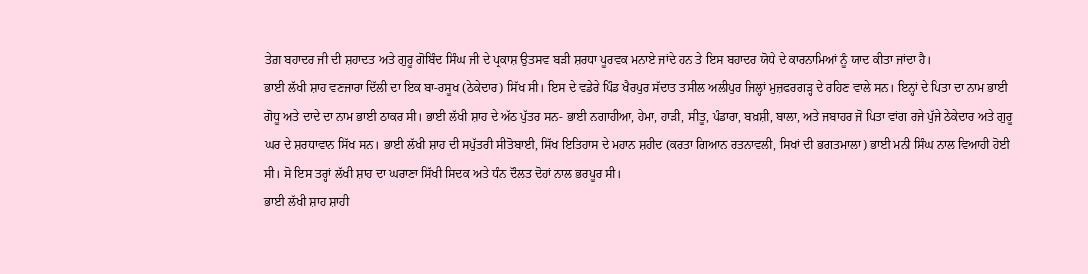ਤੇਗ਼ ਬਹਾਦਰ ਜੀ ਦੀ ਸ਼ਹਾਦਤ ਅਤੇ ਗੁਰੂ ਗੋਬਿੰਦ ਸਿੰਘ ਜੀ ਦੇ ਪ੍ਰਕਾਸ਼ ਉਤਸਵ ਬੜੀ ਸ਼ਰਧਾ ਪੂਰਵਕ ਮਨਾਏ ਜਾਂਦੇ ਹਨ ਤੇ ਇਸ ਬਹਾਦਰ ਯੋਧੇ ਦੇ ਕਾਰਨਾਮਿਆਂ ਨੂੰ ਯਾਦ ਕੀਤਾ ਜਾਂਦਾ ਹੈ।
ਭਾਈ ਲੱਖੀ ਸ਼ਾਹ ਵਣਜਾਰਾ ਦਿੱਲੀ ਦਾ ਇਕ ਬਾ-ਰਸੂਖ (ਠੇਕੇਦਾਰ) ਸਿੱਖ ਸੀ। ਇਸ ਦੇ ਵਡੇਰੇ ਪਿੰਡ ਖੈਰਪੁਰ ਸੱਦਾਤ ਤਸੀਲ ਅਲੀਪੁਰ ਜਿਲ੍ਹਾਂ ਮੁਜ਼ਫਰਗੜ੍ਹ ਦੇ ਰਹਿਣ ਵਾਲੇ ਸਨ। ਇਨ੍ਹਾਂ ਦੇ ਪਿਤਾ ਦਾ ਨਾਮ ਭਾਈ ਗੋਧੂ ਅਤੇ ਦਾਦੇ ਦਾ ਨਾਮ ਭਾਈ ਠਾਕਰ ਸੀ। ਭਾਈ ਲੱਖੀ ਸ਼ਾਹ ਦੇ ਅੱਠ ਪੁੱਤਰ ਸਨ- ਭਾਈ ਨਗਾਹੀਆ, ਹੇਮਾ, ਹਾੜੀ, ਸੀਤੂ, ਪੰਡਾਰਾ, ਬਖ਼ਸ਼ੀ, ਬਾਲਾ, ਅਤੇ ਜਬਾਹਰ ਜੋ ਪਿਤਾ ਵਾਂਗ ਰਜੇ ਪੁੱਜੇ ਠੇਕੇਦਾਰ ਅਤੇ ਗੁਰੂ ਘਰ ਦੇ ਸ਼ਰਧਾਵਾਨ ਸਿੱਖ ਸਨ। ਭਾਈ ਲੱਖੀ ਸ਼ਾਹ ਦੀ ਸਪੁੱਤਰੀ ਸੀਤੋਬਾਈ, ਸਿੱਖ ਇਤਿਹਾਸ ਦੇ ਮਹਾਨ ਸ਼ਹੀਦ (ਕਰਤਾ ਗਿਆਨ ਰਤਨਾਵਲੀ, ਸਿਖਾਂ ਦੀ ਭਗਤਮਾਲਾ) ਭਾਈ ਮਨੀ ਸਿੰਘ ਨਾਲ ਵਿਆਹੀ ਹੋਈ ਸੀ। ਸੋ ਇਸ ਤਰ੍ਹਾਂ ਲੱਖੀ ਸ਼ਾਹ ਦਾ ਘਰਾਣਾ ਸਿੱਖੀ ਸਿਦਕ ਅਤੇ ਧੰਨ ਦੌਲਤ ਦੋਹਾਂ ਨਾਲ ਭਰਪੂਰ ਸੀ।
ਭਾਈ ਲੱਖੀ ਸ਼ਾਹ ਸ਼ਾਹੀ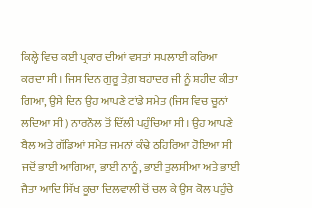ਕਿਲ੍ਹੇ ਵਿਚ ਕਈ ਪ੍ਰਕਾਰ ਦੀਆਂ ਵਸਤਾਂ ਸਪਲਾਈ ਕਰਿਆ ਕਰਦਾ ਸੀ। ਜਿਸ ਦਿਨ ਗੁਰੂ ਤੇਗ਼ ਬਹਾਦਰ ਜੀ ਨੂੰ ਸ਼ਹੀਦ ਕੀਤਾ ਗਿਆ, ਉਸੇ ਦਿਨ ਉਹ ਆਪਣੇ ਟਾਂਡੇ ਸਮੇਤ (ਜਿਸ ਵਿਚ ਚੂਨਾਂ ਲਦਿਆ ਸੀ) ਨਾਰਨੌਲ ਤੋਂ ਦਿੱਲੀ ਪਹੁੰਚਿਆ ਸੀ। ਉਹ ਆਪਣੇ ਬੈਲ ਅਤੇ ਗੱਡਿਆਂ ਸਮੇਤ ਜਮਨਾਂ ਕੰਢੇ ਠਹਿਰਿਆ ਹੋਇਆ ਸੀ ਜਦੋਂ ਭਾਈ ਆਗਿਆ, ਭਾਈ ਨਾਨੂੰ, ਭਾਈ ਤੁਲਸੀਆ ਅਤੇ ਭਾਈ ਜੈਤਾ ਆਦਿ ਸਿੱਖ ਕੂਚਾ ਦਿਲਵਾਲੀ ਚੋਂ ਚਲ ਕੇ ਉਸ ਕੋਲ ਪਹੁੰਚੇ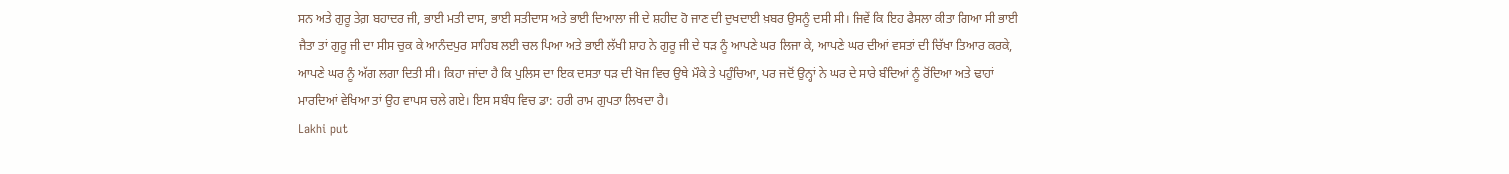ਸਨ ਅਤੇ ਗੁਰੂ ਤੇਗ਼ ਬਹਾਦਰ ਜੀ, ਭਾਈ ਮਤੀ ਦਾਸ, ਭਾਈ ਸਤੀਦਾਸ ਅਤੇ ਭਾਈ ਦਿਆਲਾ ਜੀ ਦੇ ਸ਼ਹੀਦ ਹੋ ਜਾਣ ਦੀ ਦੁਖਦਾਈ ਖ਼ਬਰ ਉਸਨੂੰ ਦਸੀ ਸੀ। ਜਿਵੇਂ ਕਿ ਇਹ ਫੈਸਲਾ ਕੀਤਾ ਗਿਆ ਸੀ ਭਾਈ ਜੈਤਾ ਤਾਂ ਗੁਰੂ ਜੀ ਦਾ ਸੀਸ ਚੁਕ ਕੇ ਆਨੰਦਪੁਰ ਸਾਹਿਬ ਲਈ ਚਲ ਪਿਆ ਅਤੇ ਭਾਈ ਲੱਖੀ ਸ਼ਾਹ ਨੇ ਗੁਰੂ ਜੀ ਦੇ ਧੜ ਨੂੰ ਆਪਣੇ ਘਰ ਲਿਜਾ ਕੇ, ਆਪਣੇ ਘਰ ਦੀਆਂ ਵਸਤਾਂ ਦੀ ਚਿੱਖਾ ਤਿਆਰ ਕਰਕੇ, ਆਪਣੇ ਘਰ ਨੂੰ ਅੱਗ ਲਗਾ ਦਿਤੀ ਸੀ। ਕਿਹਾ ਜਾਂਦਾ ਹੈ ਕਿ ਪੁਲਿਸ ਦਾ ਇਕ ਦਸਤਾ ਧੜ ਦੀ ਖੋਜ ਵਿਚ ਉਥੇ ਮੌਕੇ ਤੇ ਪਹੁੰਚਿਆ, ਪਰ ਜਦੋਂ ਉਨ੍ਹਾਂ ਨੇ ਘਰ ਦੇ ਸਾਰੇ ਬੰਦਿਆਂ ਨੂੰ ਰੋਂਦਿਆ ਅਤੇ ਢਾਹਾਂ ਮਾਰਦਿਆਂ ਵੇਖਿਆ ਤਾਂ ਉਹ ਵਾਪਸ ਚਲੇ ਗਏ। ਇਸ ਸਬੰਧ ਵਿਚ ਡਾ: ਹਰੀ ਰਾਮ ਗੁਪਤਾ ਲਿਖਦਾ ਹੈ।
Lakhi put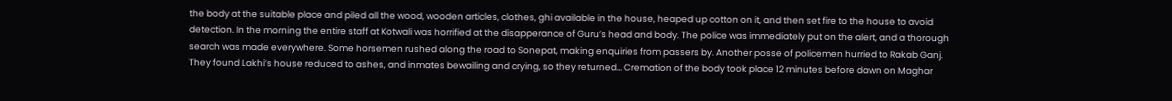the body at the suitable place and piled all the wood, wooden articles, clothes, ghi available in the house, heaped up cotton on it, and then set fire to the house to avoid detection. In the morning the entire staff at Kotwali was horrified at the disapperance of Guru’s head and body. The police was immediately put on the alert, and a thorough search was made everywhere. Some horsemen rushed along the road to Sonepat, making enquiries from passers by. Another posse of policemen hurried to Rakab Ganj. They found Lakhi’s house reduced to ashes, and inmates bewailing and crying, so they returned… Cremation of the body took place 12 minutes before dawn on Maghar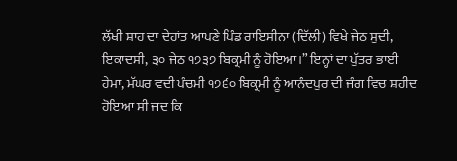ਲੱਖੀ ਸ਼ਾਹ ਦਾ ਦੇਹਾਂਤ ਆਪਣੇ ਪਿੰਡ ਰਾਇਸੀਨਾ (ਦਿੱਲੀ) ਵਿਖੇ ਜੇਠ ਸੁਦੀ, ਇਕਾਦਸੀ, ੩੦ ਜੇਠ ੧੭੩੭ ਬਿਕ੍ਰਮੀ ਨੂੰ ਹੋਇਆ।” ਇਨ੍ਹਾਂ ਦਾ ਪੁੱਤਰ ਭਾਈ ਹੇਮਾ, ਮੱਘਰ ਵਦੀ ਪੰਚਮੀ ੧੭੬੦ ਬਿਕ੍ਰਮੀ ਨੂੰ ਆਨੰਦਪੁਰ ਦੀ ਜੰਗ ਵਿਚ ਸ਼ਹੀਦ ਹੋਇਆ ਸੀ ਜਦ ਕਿ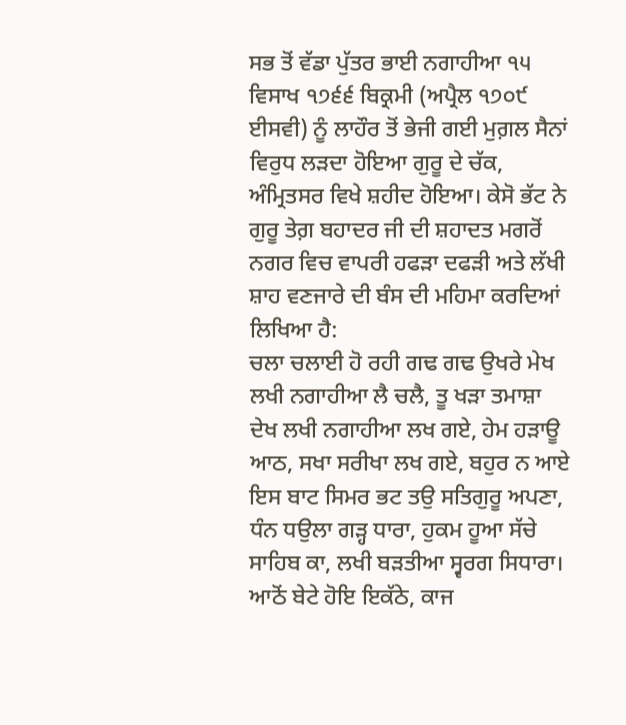ਸਭ ਤੋਂ ਵੱਡਾ ਪੁੱਤਰ ਭਾਈ ਨਗਾਹੀਆ ੧੫ ਵਿਸਾਖ ੧੭੬੬ ਬਿਕ੍ਰਮੀ (ਅਪ੍ਰੈਲ ੧੭੦੯ ਈਸਵੀ) ਨੂੰ ਲਾਹੌਰ ਤੋਂ ਭੇਜੀ ਗਈ ਮੁਗ਼ਲ ਸੈਨਾਂ ਵਿਰੁਧ ਲੜਦਾ ਹੋਇਆ ਗੁਰੂ ਦੇ ਚੱਕ, ਅੰਮ੍ਰਿਤਸਰ ਵਿਖੇ ਸ਼ਹੀਦ ਹੋਇਆ। ਕੇਸੋ ਭੱਟ ਨੇ ਗੁਰੂ ਤੇਗ਼ ਬਹਾਦਰ ਜੀ ਦੀ ਸ਼ਹਾਦਤ ਮਗਰੋਂ ਨਗਰ ਵਿਚ ਵਾਪਰੀ ਹਫੜਾ ਦਫੜੀ ਅਤੇ ਲੱਖੀ ਸ਼ਾਹ ਵਣਜਾਰੇ ਦੀ ਬੰਸ ਦੀ ਮਹਿਮਾ ਕਰਦਿਆਂ ਲਿਖਿਆ ਹੈ:
ਚਲਾ ਚਲਾਈ ਹੋ ਰਹੀ ਗਢ ਗਢ ਉਖਰੇ ਮੇਖ
ਲਖੀ ਨਗਾਹੀਆ ਲੈ ਚਲੈ, ਤੂ ਖੜਾ ਤਮਾਸ਼ਾ ਦੇਖ ਲਖੀ ਨਗਾਹੀਆ ਲਖ ਗਏ, ਹੇਮ ਹੜਾਊ ਆਠ, ਸਖਾ ਸਰੀਖਾ ਲਖ ਗਏ, ਬਹੁਰ ਨ ਆਏ ਇਸ ਬਾਟ ਸਿਮਰ ਭਟ ਤਉ ਸਤਿਗੁਰੂ ਅਪਣਾ, ਧੰਨ ਧਉਲਾ ਗੜ੍ਹ ਧਾਰਾ, ਹੁਕਮ ਹੂਆ ਸੱਚੇ ਸਾਹਿਬ ਕਾ, ਲਖੀ ਬੜਤੀਆ ਸ੍ਵਰਗ ਸਿਧਾਰਾ। ਆਠੋਂ ਬੇਟੇ ਹੋਇ ਇਕੱਠੇ, ਕਾਜ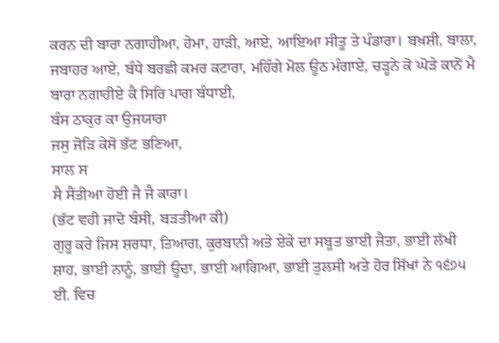ਕਰਨ ਦੀ ਬਾਰਾ ਨਗਾਹੀਆ, ਹੇਮਾ, ਹਾੜੀ, ਆਏ, ਆਇਆ ਸੀਤੂ ਤੇ ਪੰਡਾਰਾ। ਬਖ਼ਸ਼ੀ, ਬਾਲਾ, ਜਬਾਹਰ ਆਏ, ਬੰਧੇ ਬਰਛੀ ਕਮਰ ਕਟਾਰਾ, ਮਹਿੰਗੇ ਮੋਲ ਊਠ ਮੰਗਾਏ, ਚੜ੍ਹਨੇ ਕੋ ਘੋੜੇ ਕਾਨੋਂ ਮੈ ਬਾਰਾ ਨਗਾਹੀਏ ਕੈ ਸਿਰਿ ਪਾਗ ਬੰਧਾਈ,
ਬੰਸ ਠਾਕੁਰ ਕਾ ਉਜਯਾਰਾ
ਜਸੁ ਜੋੜਿ ਕੇਸੋ ਭੱਟ ਭਣਿਆ,
ਸਾਲ ਸ
ਸੈ ਸੈਂਤੀਆ ਹੋਈ ਜੈ ਜੈ ਕਾਰਾ।
(ਭੱਟ ਵਹੀ ਜਾਦੋ ਬੰਸੀ, ਬੜਤੀਆ ਕੀ)
ਗੁਰੂ ਕਰੇ ਜਿਸ ਸ਼ਰਧਾ, ਤਿਆਗ, ਕੁਰਬਾਨੀ ਅਤੇ ਏਕੇ ਦਾ ਸਬੂਤ ਭਾਈ ਜੈਤਾ, ਭਾਈ ਲੱਖੀ ਸ਼ਾਹ, ਭਾਈ ਨਾਨੂੰ, ਭਾਈ ਊਦਾ, ਭਾਈ ਆਗਿਆ, ਭਾਈ ਤੁਲਸੀ ਅਤੇ ਹੋਰ ਸਿੱਖਾਂ ਨੇ ੧੬੭੫ ਈ. ਵਿਚ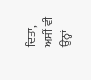ਦਿਤਾ, ਅਸੀਂ ਵੀ ਉਨ੍ਹਾਂ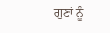ਗੁਣਾਂ ਨੂੰ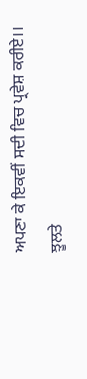ਅਪਣਾ ਕੇ ਇਕਵੀਂ ਸਦੀ ਵਿਚ ਪ੍ਰਵੇਸ਼ ਕਰੀਏ।।
ਝੂਲਤੇ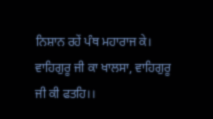ਨਿਸ਼ਾਨ ਰਹੇਂ ਪੰਥ ਮਹਾਰਾਜ ਕੇ।
ਵਾਹਿਗੁਰੂ ਜੀ ਕਾ ਖਾਲਸਾ, ਵਾਹਿਗੁਰੂ ਜੀ ਕੀ ਫਤਹਿ।।